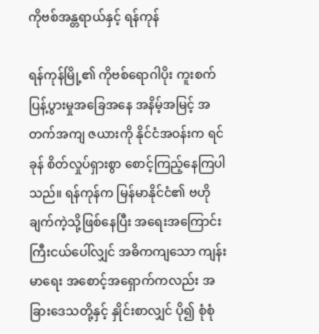ကိုဗစ်အန္တရာယ်နှင့် ရန်ကုန်

ရန်ကုန်မြို့၏ ကိုဗစ်ရောဂါပိုး ကူးစက်ပြန့်ပွားမှုအခြေအနေ အနိမ့်အမြင့် အတက်အကျ ဇယားကို နိုင်ငံအဝန်းက ရင်ခုန် စိတ်လှုပ်ရှားစွာ စောင့်ကြည့်နေကြပါသည်။ ရန်ကုန်က မြန်မာနိုင်ငံ၏ ဗဟိုချက်ကဲ့သို့ဖြစ်နေပြီး အရေးအကြောင်းကြီးငယ်ပေါ်လျှင် အဓိကကျသော ကျန်းမာရေး အစောင့်အရှောက်ကလည်း အခြားဒေသတို့နှင့် နှိုင်းစာလျှင် ပို၍ စုံစုံ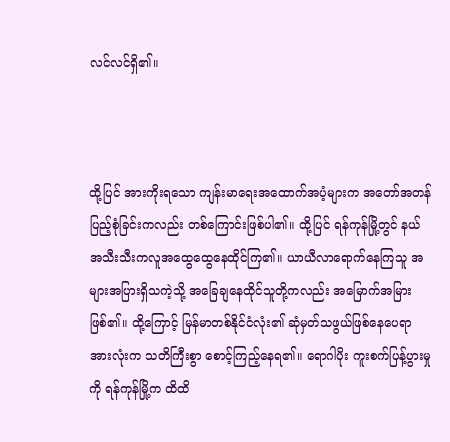လင်လင်ရှိ၏။



ထို့ပြင် အားကိုးရသော ကျန်းမာရေးအထောက်အပံ့များက အတော်အတန် ပြည့်စုံခြင်းကလည်း တစ်ကြောင်းဖြစ်ပါ၏။ ထို့ပြင် ရန်ကုန်မြို့တွင် နယ်အသီးသီးကလူအထွေထွေနေထိုင်ကြ၏။ ယာယီလာရောက်နေကြသူ အများအပြားရှိသကဲ့သို့ အခြေချနေထိုင်သူတို့ကလည်း အမြောက်အမြားဖြစ်၏။ ထို့ကြောင့် မြန်မာတစ်နိုင်ငံလုံး၏ ဆုံမှတ်သဖွယ်ဖြစ်နေပေရာ အားလုံးက သတိကြီးစွာ စောင့်ကြည့်နေရ၏။ ရောဂါပိုး ကူးစက်ပြန့်ပွားမှုကို ရန်ကုန်မြို့က ထိထိ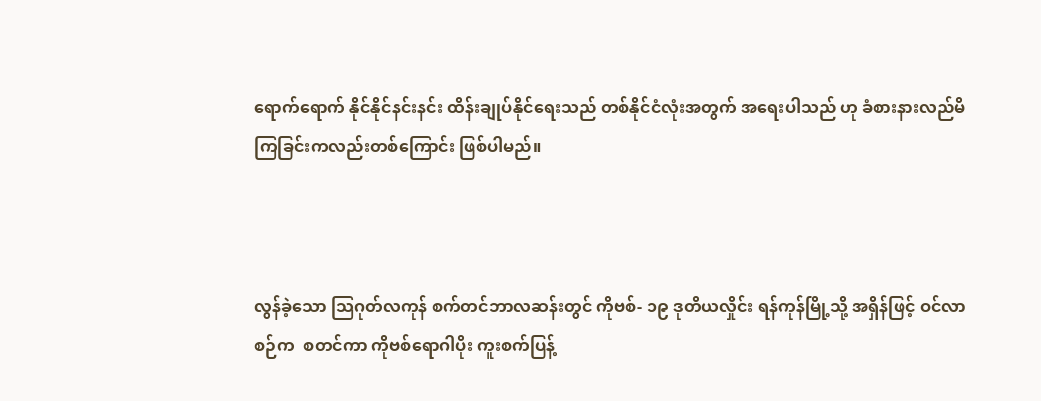ရောက်ရောက် နိုင်နိုင်နင်းနင်း ထိန်းချုပ်နိုင်ရေးသည် တစ်နိုင်ငံလုံးအတွက် အရေးပါသည် ဟု ခံစားနားလည်မိကြခြင်းကလည်းတစ်ကြောင်း ဖြစ်ပါမည်။



လွန်ခဲ့သော သြဂုတ်လကုန် စက်တင်ဘာလဆန်းတွင် ကိုဗစ်- ၁၉ ဒုတိယလှိုင်း ရန်ကုန်မြို့သို့ အရှိန်ဖြင့် ဝင်လာစဉ်က  စတင်ကာ ကိုဗစ်ရောဂါပိုး ကူးစက်ပြန့်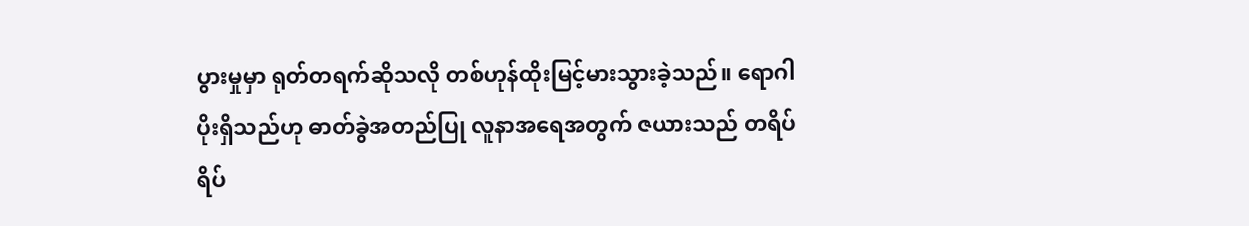ပွားမှုမှာ ရုတ်တရက်ဆိုသလို တစ်ဟုန်ထိုးမြင့်မားသွားခဲ့သည်။ ရောဂါပိုးရှိသည်ဟု ဓာတ်ခွဲအတည်ပြု လူနာအရေအတွက် ဇယားသည် တရိပ်ရိပ်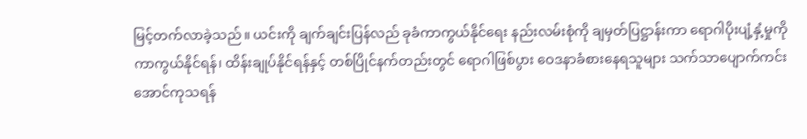မြင့်တက်လာခဲ့သည်။ ယင်းကို ချက်ချင်းပြန်လည် ခုခံကာကွယ်နိုင်ရေး နည်းလမ်းစုံကို ချမှတ်ပြဋ္ဌာန်းကာ ရောဂါပိုးပျံ့နှံ့မှုကို ကာကွယ်နိုင်ရန်၊ ထိန်းချုပ်နိုင်ရန်နှင့် တစ်ပြိုင်နက်တည်းတွင် ရောဂါဖြစ်ပွား ဝေဒနာခံစားနေရသူများ သက်သာပျောက်ကင်း အောင်ကုသရန်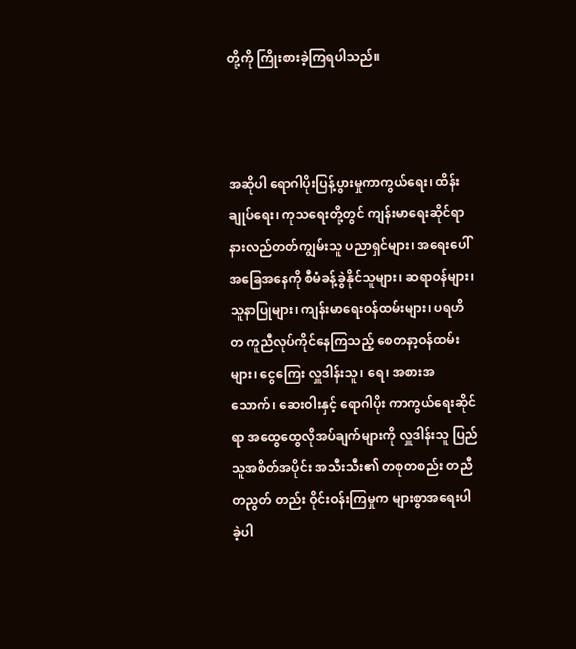တို့ကို ကြိုးစားခဲ့ကြရပါသည်။



အဆိုပါ ရောဂါပိုးပြန့်ပွားမှုကာကွယ်ရေး၊ ထိန်းချုပ်ရေး၊ ကုသရေးတို့တွင် ကျန်းမာရေးဆိုင်ရာ နားလည်တတ်ကျွမ်းသူ ပညာရှင်များ၊ အရေးပေါ်အခြေအနေကို စီမံခန့်ခွဲနိုင်သူများ၊ ဆရာဝန်များ၊ သူနာပြုများ၊ ကျန်းမာရေးဝန်ထမ်းများ၊ ပရဟိတ ကူညီလုပ်ကိုင်နေကြသည့် စေတနာ့ဝန်ထမ်းများ၊ ငွေကြေး လှူဒါန်းသူ၊ ရေ၊ အစားအသောက်၊ ဆေးဝါးနှင့် ရောဂါပိုး ကာကွယ်ရေးဆိုင်ရာ အထွေထွေလိုအပ်ချက်များကို လှူဒါန်းသူ ပြည်သူအစိတ်အပိုင်း အသီးသီး၏ တစုတစည်း တညီတညွတ် တည်း ဝိုင်းဝန်းကြမှုက များစွာအရေးပါခဲ့ပါ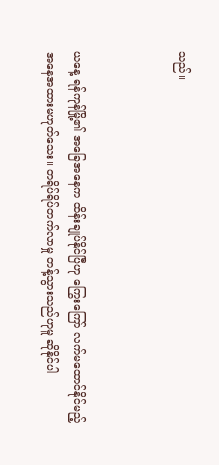သည်။



ယနေ့ ရန်ကုန်မြို့၏ အခြေအနေက ထိန်းချုပ်နိုင်ပြီဟု ကြွေးကြော် လက်မထောင်နိုင်မည့် အနေအထားမဟုတ်သေး။ တရိပ်ရိပ်တက်လာမှု တန့်သွားသည်ဟုမူ ဆိုနိုင်ပါ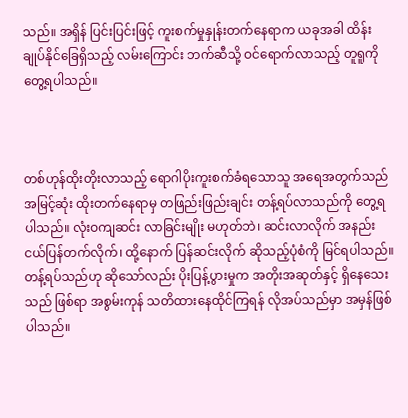သည်။ အရှိန် ပြင်းပြင်းဖြင့် ကူးစက်မှုနှုန်းတက်နေရာက ယခုအခါ ထိန်းချုပ်နိုင်ခြေရှိသည့် လမ်းကြောင်း ဘက်ဆီသို့ ဝင်ရောက်လာသည့် တူရူကို တွေ့ရပါသည်။



တစ်ဟုန်ထိုးတိုးလာသည့် ရောဂါပိုးကူးစက်ခံရသောသူ အရေအတွက်သည် အမြင့်ဆုံး ထိုးတက်နေရာမှ တဖြည်းဖြည်းချင်း တန့်ရပ်လာသည်ကို တွေ့ရပါသည်။ လုံးဝကျဆင်း လာခြင်းမျိုး မဟုတ်ဘဲ၊ ဆင်းလာလိုက် အနည်းငယ်ပြန်တက်လိုက်၊ ထို့နောက် ပြန်ဆင်းလိုက် ဆိုသည့်ပုံစံကို မြင်ရပါသည်။ တန့်ရပ်သည်ဟု ဆိုသော်လည်း ပိုးပြန့်ပွားမှုက အတိုးအဆုတ်နှင့် ရှိနေသေးသည် ဖြစ်ရာ အစွမ်းကုန် သတိထားနေထိုင်ကြရန် လိုအပ်သည်မှာ အမှန်ဖြစ်ပါသည်။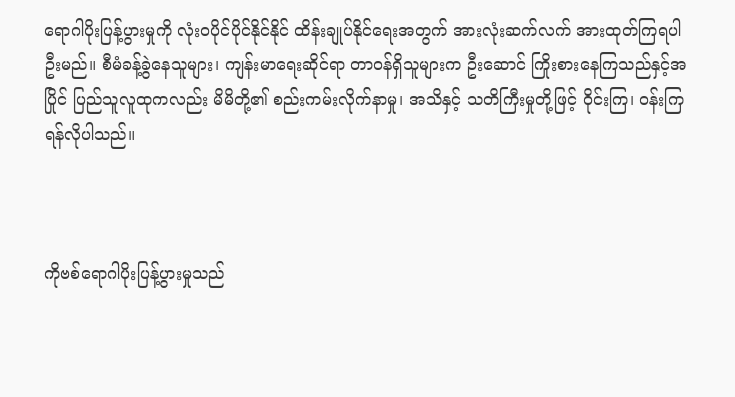ရောဂါပိုးပြန့်ပွားမှုကို လုံးဝပိုင်ပိုင်နိုင်နိုင် ထိန်းချုပ်နိုင်ရေးအတွက် အားလုံးဆက်လက် အားထုတ်ကြရပါဦးမည်။ စီမံခန့်ခွဲနေသူများ၊ ကျန်းမာရေးဆိုင်ရာ တာဝန်ရှိသူများက ဦးဆောင် ကြိုးစားနေကြသည်နှင့်အပြိုင် ပြည်သူလူထုကလည်း မိမိတို့၏ စည်းကမ်းလိုက်နာမှု၊ အသိနှင့် သတိကြီးမှုတို့ဖြင့် ဝိုင်းကြ၊ ဝန်းကြရန်လိုပါသည်။



ကိုဗစ်ရောဂါပိုးပြန့်ပွားမှုသည်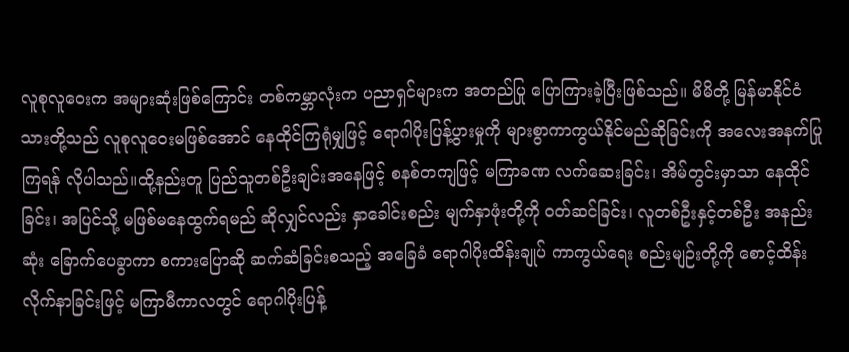လူစုလူဝေးက အများဆုံးဖြစ်ကြောင်း တစ်ကမ္ဘာလုံးက ပညာရှင်များက အတည်ပြု ပြောကြားခဲ့ပြီးဖြစ်သည်။ မိမိတို့ မြန်မာနိုင်ငံသားတို့သည် လူစုလူဝေးမဖြစ်အောင် နေထိုင်ကြရုံမျှဖြင့် ရောဂါပိုးပြန့်ပွားမှုကို များစွာကာကွယ်နိုင်မည်ဆိုခြင်းကို အလေးအနက်ပြုကြရန် လိုပါသည်။ထို့နည်းတူ ပြည်သူတစ်ဦးချင်းအနေဖြင့် စနစ်တကျဖြင့် မကြာခဏ လက်ဆေးခြင်း၊ အိမ်တွင်းမှာသာ နေထိုင်ခြင်း၊ အပြင်သို့ မဖြစ်မနေထွက်ရမည် ဆိုလျှင်လည်း နှာခေါင်းစည်း မျက်နှာဖုံးတို့ကို ဝတ်ဆင်ခြင်း၊ လူတစ်ဦးနှင့်တစ်ဦး အနည်းဆုံး ခြောက်ပေခွာကာ စကားပြောဆို ဆက်ဆံခြင်းစသည့် အခြေခံ ရောဂါပိုးထိန်းချုပ် ကာကွယ်ရေး စည်းမျဉ်းတို့ကို စောင့်ထိန်းလိုက်နာခြင်းဖြင့် မကြာမီကာလတွင် ရောဂါပိုးပြန့်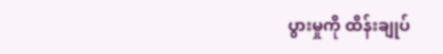ပွားမှုကို ထိန်းချုပ်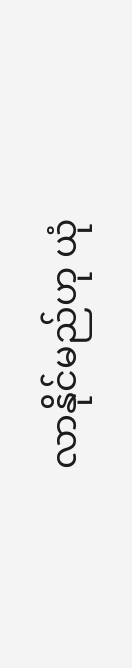လာနိုင်မည်ဟု ယုံ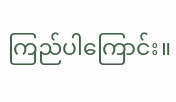ကြည်ပါကြောင်း။